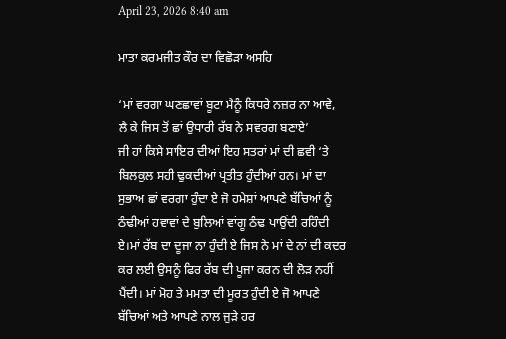April 23, 2026 8:40 am

ਮਾਤਾ ਕਰਮਜੀਤ ਕੌਰ ਦਾ ਵਿਛੋੜਾ ਅਸਹਿ

‘ਮਾਂ ਵਰਗਾ ਘਣਛਾਵਾਂ ਬੂਟਾ ਮੈਨੂੰ ਕਿਧਰੇ ਨਜ਼ਰ ਨਾ ਆਵੇ,
ਲੈ ਕੇ ਜਿਸ ਤੋਂ ਛਾਂ ਉਧਾਰੀ ਰੱਬ ਨੇ ਸਵਰਗ ਬਣਾਏ’
ਜੀ ਹਾਂ ਕਿਸੇ ਸਾਇਰ ਦੀਆਂ ਇਹ ਸਤਰਾਂ ਮਾਂ ਦੀ ਛਵੀ ‘ਤੇ ਬਿਲਕੁਲ ਸਹੀ ਢੁਕਦੀਆਂ ਪ੍ਰਤੀਤ ਹੁੰਦੀਆਂ ਹਨ। ਮਾਂ ਦਾ ਸੁਭਾਅ ਛਾਂ ਵਰਗਾ ਹੁੰਦਾ ਏ ਜੋ ਹਮੇਸ਼ਾਂ ਆਪਣੇ ਬੱਚਿਆਂ ਨੂੰ ਠੰਢੀਆਂ ਹਵਾਵਾਂ ਦੇ ਬੁਲਿਆਂ ਵਾਂਗੂ ਠੰਢ ਪਾਉਂਦੀ ਰਹਿੰਦੀ ਏ।ਮਾਂ ਰੱਬ ਦਾ ਦੂਜਾ ਨਾ ਹੁੰਦੀ ਏ ਜਿਸ ਨੇ ਮਾਂ ਦੇ ਨਾਂ ਦੀ ਕਦਰ ਕਰ ਲਈ ਉਸਨੂੰ ਫਿਰ ਰੱਬ ਦੀ ਪੂਜਾ ਕਰਨ ਦੀ ਲੋੜ ਨਹੀਂ ਪੈਂਦੀ। ਮਾਂ ਮੋਹ ਤੇ ਮਮਤਾ ਦੀ ਮੂਰਤ ਹੁੰਦੀ ਏ ਜੋ ਆਪਣੇ ਬੱਚਿਆਂ ਅਤੇ ਆਪਣੇ ਨਾਲ ਜੁੜੇ ਹਰ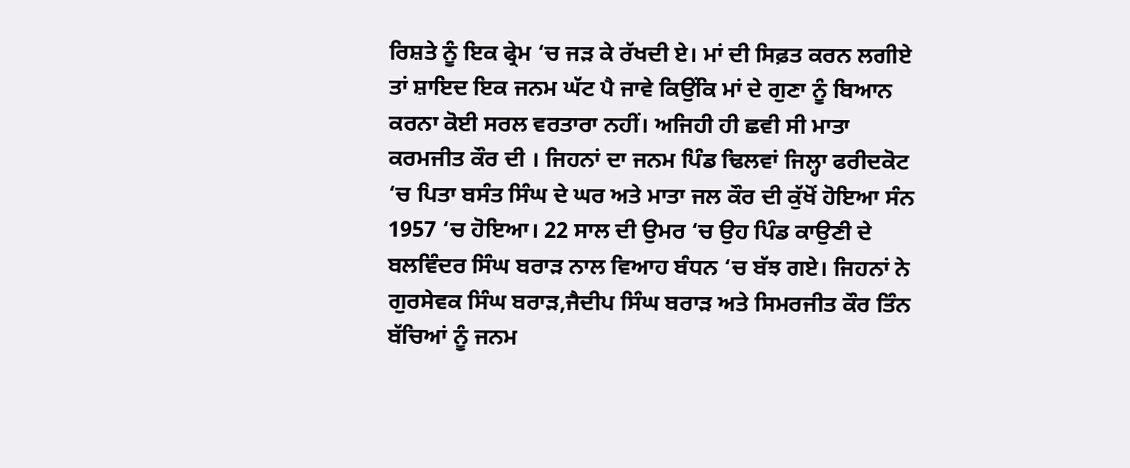ਰਿਸ਼ਤੇ ਨੂੰ ਇਕ ਫ੍ਰੇਮ ‘ਚ ਜੜ ਕੇ ਰੱਖਦੀ ਏ। ਮਾਂ ਦੀ ਸਿਫ਼ਤ ਕਰਨ ਲਗੀਏ ਤਾਂ ਸ਼ਾਇਦ ਇਕ ਜਨਮ ਘੱਟ ਪੈ ਜਾਵੇ ਕਿਉਂਕਿ ਮਾਂ ਦੇ ਗੁਣਾ ਨੂੰ ਬਿਆਨ ਕਰਨਾ ਕੋਈ ਸਰਲ ਵਰਤਾਰਾ ਨਹੀਂ। ਅਜਿਹੀ ਹੀ ਛਵੀ ਸੀ ਮਾਤਾ ਕਰਮਜੀਤ ਕੌਰ ਦੀ । ਜਿਹਨਾਂ ਦਾ ਜਨਮ ਪਿੰਡ ਢਿਲਵਾਂ ਜਿਲ੍ਹਾ ਫਰੀਦਕੋਟ ‘ਚ ਪਿਤਾ ਬਸੰਤ ਸਿੰਘ ਦੇ ਘਰ ਅਤੇ ਮਾਤਾ ਜਲ ਕੌਰ ਦੀ ਕੁੱਖੋਂ ਹੋਇਆ ਸੰਨ 1957 ‘ਚ ਹੋਇਆ। 22 ਸਾਲ ਦੀ ਉਮਰ ‘ਚ ਉਹ ਪਿੰਡ ਕਾਉਣੀ ਦੇ ਬਲਵਿੰਦਰ ਸਿੰਘ ਬਰਾੜ ਨਾਲ ਵਿਆਹ ਬੰਧਨ ‘ਚ ਬੱਝ ਗਏ। ਜਿਹਨਾਂ ਨੇ ਗੁਰਸੇਵਕ ਸਿੰਘ ਬਰਾੜ,ਜੈਦੀਪ ਸਿੰਘ ਬਰਾੜ ਅਤੇ ਸਿਮਰਜੀਤ ਕੌਰ ਤਿੰਨ ਬੱਚਿਆਂ ਨੂੰ ਜਨਮ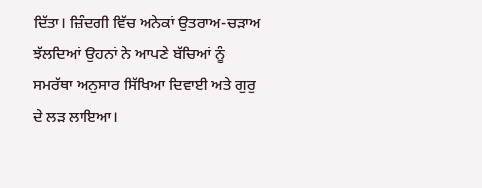ਦਿੱਤਾ। ਜ਼ਿੰਦਗੀ ਵਿੱਚ ਅਨੇਕਾਂ ਉਤਰਾਅ-ਚੜਾਅ ਝੱਲਦਿਆਂ ਉਹਨਾਂ ਨੇ ਆਪਣੇ ਬੱਚਿਆਂ ਨੂੰ ਸਮਰੱਥਾ ਅਨੁਸਾਰ ਸਿੱਖਿਆ ਦਿਵਾਈ ਅਤੇ ਗੁਰੁ ਦੇ ਲੜ ਲਾਇਆ।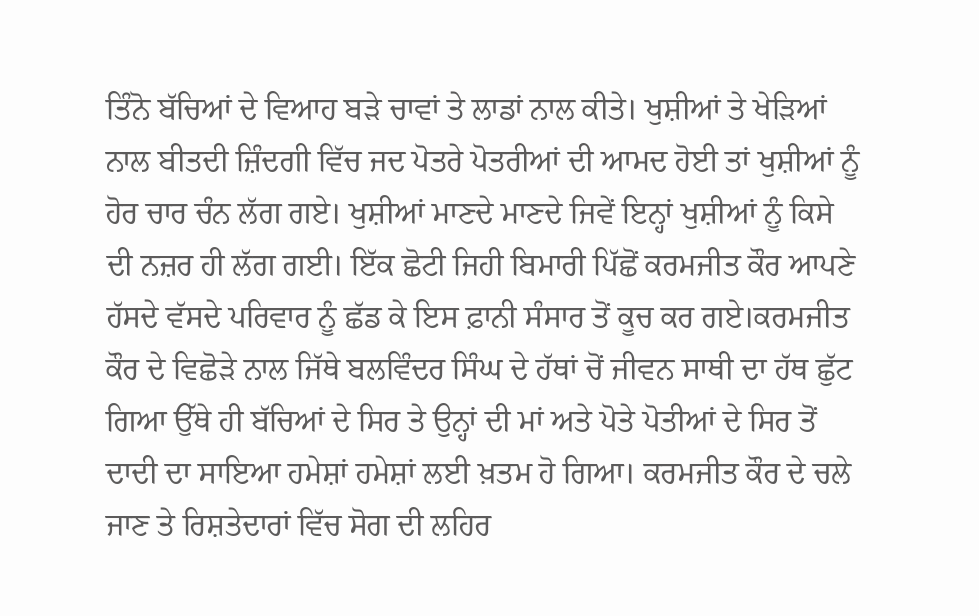ਤਿੰਨੋ ਬੱਚਿਆਂ ਦੇ ਵਿਆਹ ਬੜੇ ਚਾਵਾਂ ਤੇ ਲਾਡਾਂ ਨਾਲ ਕੀਤੇ। ਖੁਸ਼ੀਆਂ ਤੇ ਖੇੜਿਆਂ ਨਾਲ ਬੀਤਦੀ ਜ਼ਿੰਦਗੀ ਵਿੱਚ ਜਦ ਪੋਤਰੇ ਪੋਤਰੀਆਂ ਦੀ ਆਮਦ ਹੋਈ ਤਾਂ ਖੁਸ਼ੀਆਂ ਨੂੰ ਹੋਰ ਚਾਰ ਚੰਨ ਲੱਗ ਗਏ। ਖੁਸ਼ੀਆਂ ਮਾਣਦੇ ਮਾਣਦੇ ਜਿਵੇਂ ਇਨ੍ਹਾਂ ਖੁਸ਼ੀਆਂ ਨੂੰ ਕਿਸੇ ਦੀ ਨਜ਼ਰ ਹੀ ਲੱਗ ਗਈ। ਇੱਕ ਛੋਟੀ ਜਿਹੀ ਬਿਮਾਰੀ ਪਿੱਛੋਂ ਕਰਮਜੀਤ ਕੌਰ ਆਪਣੇ ਹੱਸਦੇ ਵੱਸਦੇ ਪਰਿਵਾਰ ਨੂੰ ਛੱਡ ਕੇ ਇਸ ਫ਼ਾਨੀ ਸੰਸਾਰ ਤੋਂ ਕੂਚ ਕਰ ਗਏ।ਕਰਮਜੀਤ ਕੌਰ ਦੇ ਵਿਛੋੜੇ ਨਾਲ ਜਿੱਥੇ ਬਲਵਿੰਦਰ ਸਿੰਘ ਦੇ ਹੱਥਾਂ ਚੋਂ ਜੀਵਨ ਸਾਥੀ ਦਾ ਹੱਥ ਛੁੱਟ ਗਿਆ ਉੱਥੇ ਹੀ ਬੱਚਿਆਂ ਦੇ ਸਿਰ ਤੇ ਉਨ੍ਹਾਂ ਦੀ ਮਾਂ ਅਤੇ ਪੋਤੇ ਪੋਤੀਆਂ ਦੇ ਸਿਰ ਤੋਂ ਦਾਦੀ ਦਾ ਸਾਇਆ ਹਮੇਸ਼ਾਂ ਹਮੇਸ਼ਾਂ ਲਈ ਖ਼ਤਮ ਹੋ ਗਿਆ। ਕਰਮਜੀਤ ਕੌਰ ਦੇ ਚਲੇ ਜਾਣ ਤੇ ਰਿਸ਼ਤੇਦਾਰਾਂ ਵਿੱਚ ਸੋਗ ਦੀ ਲਹਿਰ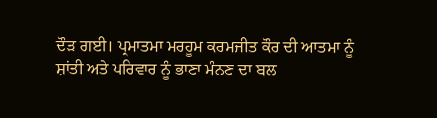ਦੌੜ ਗਈ। ਪ੍ਰਮਾਤਮਾ ਮਰਹੂਮ ਕਰਮਜੀਤ ਕੌਰ ਦੀ ਆਤਮਾ ਨੂੰ ਸ਼ਾਂਤੀ ਅਤੇ ਪਰਿਵਾਰ ਨੂੰ ਭਾਣਾ ਮੰਨਣ ਦਾ ਬਲ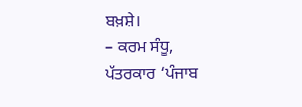ਬਖ਼ਸ਼ੇ।
– ਕਰਮ ਸੰਧੂ,
ਪੱਤਰਕਾਰ ‘ਪੰਜਾਬ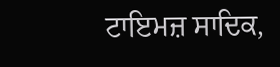ਟਾਇਮਜ਼ ਸਾਦਿਕ,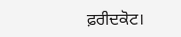ਫ਼ਰੀਦਕੋਟ।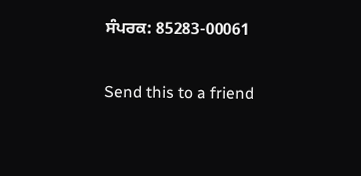ਸੰਪਰਕ: 85283-00061

Send this to a friend